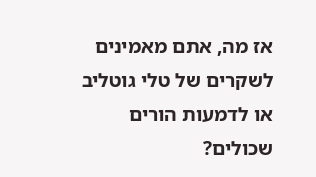אז מה, אתם מאמינים לשקרים של טלי גוטליב או לדמעות הורים שכולים?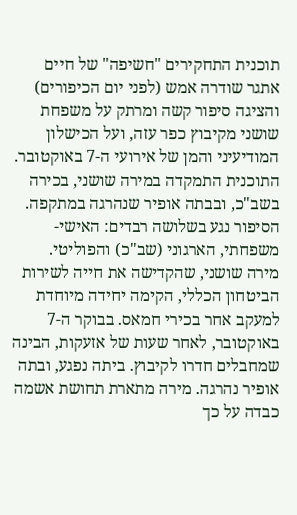תוכנית התחקירים "חשיפה" של חיים אתגר שודרה אמש (לפני יום הכיפורים) והציגה סיפור קשה ומרתק על משפחת שושני מקיבוץ כפר עזה, ועל הכישלון המודיעיני והמן של אירועי ה-7 באוקטובר. התוכנית התמקדה במירה שושני, בכירה בשב"כ, ובבתה אופיר שנהרגה במתקפה. הסיפור נגע בשלושה רבדים: האישי-משפחתי, הארגוני (שב"כ) והפוליטי.
מירה שושני, שהקדישה את חייה לשירות הביטחון הכללי, הקימה יחידה מיוחדת למעקב אחר בכירי חמאס. בבוקר ה-7 באוקטובר, לאחר שעות של אזעקות, הבינה שמחבלים חדרו לקיבוץ. ביתה נפגע, ובתה אופיר נהרגה. מירה מתארת תחושת אשמה כבדה על כך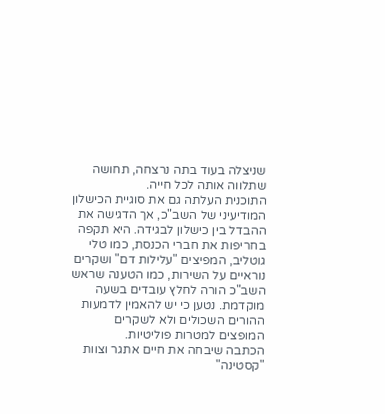שניצלה בעוד בתה נרצחה, תחושה שתלווה אותה לכל חייה.
התוכנית העלתה גם את סוגיית הכישלון המודיעיני של השב"כ, אך הדגישה את ההבדל בין כישלון לבגידה. היא תקפה בחריפות את חברי הכנסת, כמו טלי גוטליב, המפיצים "עלילות דם" ושקרים נוראיים על השירות, כמו הטענה שראש השב"כ הורה לחלץ עובדים בשעה מוקדמת. נטען כי יש להאמין לדמעות ההורים השכולים ולא לשקרים המופצים למטרות פוליטיות.
הכתבה שיבחה את חיים אתגר וצוות "קסטינה"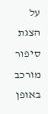על הצגת סיפור מורכב באופן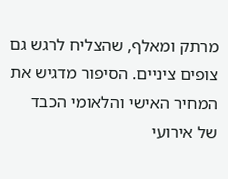מרתק ומאלף, שהצליח לרגש גם צופים ציניים. הסיפור מדגיש את המחיר האישי והלאומי הכבד של אירועי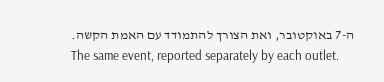ה-7 באוקטובר, ואת הצורך להתמודד עם האמת הקשה.
The same event, reported separately by each outlet.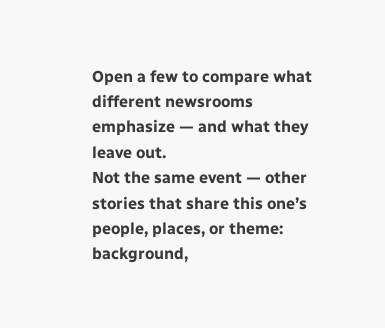Open a few to compare what different newsrooms emphasize — and what they leave out.
Not the same event — other stories that share this one’s people, places, or theme: background,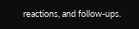reactions, and follow-ups.